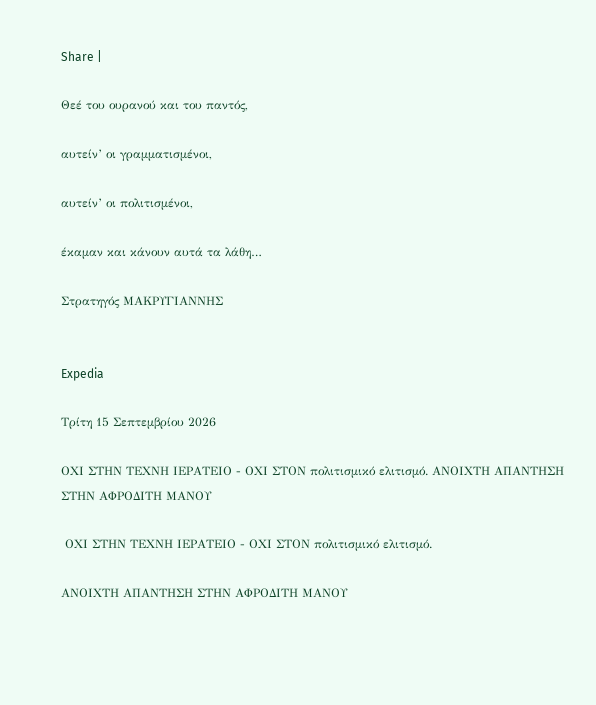Share |

Θεέ του ουρανού και του παντός,

αυτείν’ οι γραμματισμένοι,

αυτείν’ οι πολιτισμένοι,

έκαμαν και κάνουν αυτά τα λάθη…

Στρατηγός ΜΑΚΡΥΓΙΑΝΝΗΣ


Expedia

Τρίτη 15 Σεπτεμβρίου 2026

ΟΧΙ ΣΤΗΝ ΤΕΧΝΗ ΙΕΡΑΤΕΙΟ - ΟΧΙ ΣΤΟΝ πολιτισμικό ελιτισμό. ΑΝΟΙΧΤΗ ΑΠΑΝΤΗΣΗ ΣΤΗΝ ΑΦΡΟΔΙΤΗ ΜΑΝΟΥ

 ΟΧΙ ΣΤΗΝ ΤΕΧΝΗ ΙΕΡΑΤΕΙΟ - ΟΧΙ ΣΤΟΝ πολιτισμικό ελιτισμό.

ΑΝΟΙΧΤΗ ΑΠΑΝΤΗΣΗ ΣΤΗΝ ΑΦΡΟΔΙΤΗ ΜΑΝΟΥ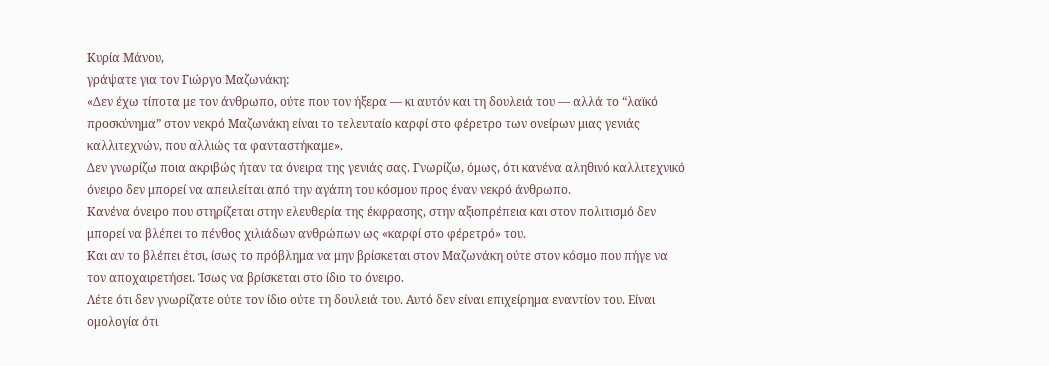Κυρία Μάνου,
γράψατε για τον Γιώργο Μαζωνάκη:
«Δεν έχω τίποτα με τον άνθρωπο, ούτε που τον ήξερα — κι αυτόν και τη δουλειά του — αλλά το “λαϊκό προσκύνημα” στον νεκρό Μαζωνάκη είναι το τελευταίο καρφί στο φέρετρο των ονείρων μιας γενιάς καλλιτεχνών, που αλλιώς τα φανταστήκαμε».
Δεν γνωρίζω ποια ακριβώς ήταν τα όνειρα της γενιάς σας. Γνωρίζω, όμως, ότι κανένα αληθινό καλλιτεχνικό όνειρο δεν μπορεί να απειλείται από την αγάπη του κόσμου προς έναν νεκρό άνθρωπο.
Κανένα όνειρο που στηρίζεται στην ελευθερία της έκφρασης, στην αξιοπρέπεια και στον πολιτισμό δεν μπορεί να βλέπει το πένθος χιλιάδων ανθρώπων ως «καρφί στο φέρετρό» του.
Και αν το βλέπει έτσι, ίσως το πρόβλημα να μην βρίσκεται στον Μαζωνάκη ούτε στον κόσμο που πήγε να τον αποχαιρετήσει. Ίσως να βρίσκεται στο ίδιο το όνειρο.
Λέτε ότι δεν γνωρίζατε ούτε τον ίδιο ούτε τη δουλειά του. Αυτό δεν είναι επιχείρημα εναντίον του. Είναι ομολογία ότι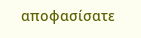αποφασίσατε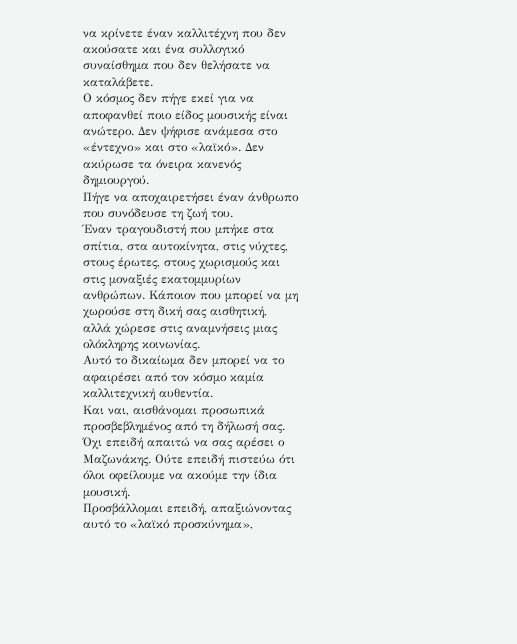να κρίνετε έναν καλλιτέχνη που δεν ακούσατε και ένα συλλογικό συναίσθημα που δεν θελήσατε να καταλάβετε.
Ο κόσμος δεν πήγε εκεί για να αποφανθεί ποιο είδος μουσικής είναι ανώτερο. Δεν ψήφισε ανάμεσα στο «έντεχνο» και στο «λαϊκό». Δεν ακύρωσε τα όνειρα κανενός δημιουργού.
Πήγε να αποχαιρετήσει έναν άνθρωπο που συνόδευσε τη ζωή του.
Έναν τραγουδιστή που μπήκε στα σπίτια, στα αυτοκίνητα, στις νύχτες, στους έρωτες, στους χωρισμούς και στις μοναξιές εκατομμυρίων ανθρώπων. Κάποιον που μπορεί να μη χωρούσε στη δική σας αισθητική, αλλά χώρεσε στις αναμνήσεις μιας ολόκληρης κοινωνίας.
Αυτό το δικαίωμα δεν μπορεί να το αφαιρέσει από τον κόσμο καμία καλλιτεχνική αυθεντία.
Και ναι, αισθάνομαι προσωπικά προσβεβλημένος από τη δήλωσή σας. Όχι επειδή απαιτώ να σας αρέσει ο Μαζωνάκης. Ούτε επειδή πιστεύω ότι όλοι οφείλουμε να ακούμε την ίδια μουσική.
Προσβάλλομαι επειδή, απαξιώνοντας αυτό το «λαϊκό προσκύνημα»,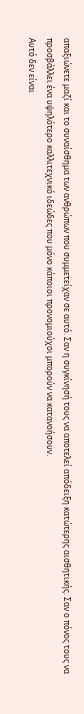απαξιώνετε μαζί και το συναίσθημα των ανθρώπων που συμμετείχαν σε αυτό. Σαν η συγκίνησή τους να αποτελεί απόδειξη κατώτερης αισθητικής. Σαν ο πόνος τους να προσβάλλει ένα υψηλότερο καλλιτεχνικό ιδεώδες που μόνο κάποιοι προνομιούχοι μπορούν να κατανοήσουν.
Αυτό δεν είναι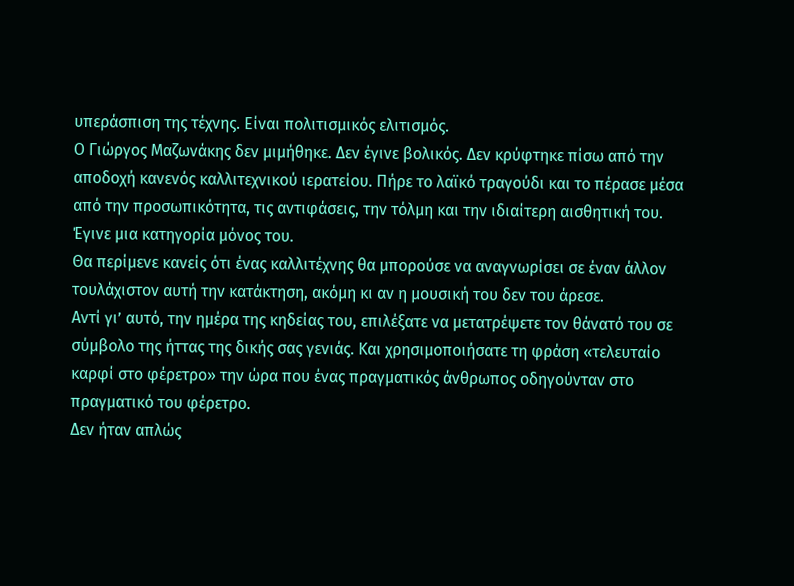υπεράσπιση της τέχνης. Είναι πολιτισμικός ελιτισμός.
Ο Γιώργος Μαζωνάκης δεν μιμήθηκε. Δεν έγινε βολικός. Δεν κρύφτηκε πίσω από την αποδοχή κανενός καλλιτεχνικού ιερατείου. Πήρε το λαϊκό τραγούδι και το πέρασε μέσα από την προσωπικότητα, τις αντιφάσεις, την τόλμη και την ιδιαίτερη αισθητική του. Έγινε μια κατηγορία μόνος του.
Θα περίμενε κανείς ότι ένας καλλιτέχνης θα μπορούσε να αναγνωρίσει σε έναν άλλον τουλάχιστον αυτή την κατάκτηση, ακόμη κι αν η μουσική του δεν του άρεσε.
Αντί γι’ αυτό, την ημέρα της κηδείας του, επιλέξατε να μετατρέψετε τον θάνατό του σε σύμβολο της ήττας της δικής σας γενιάς. Και χρησιμοποιήσατε τη φράση «τελευταίο καρφί στο φέρετρο» την ώρα που ένας πραγματικός άνθρωπος οδηγούνταν στο πραγματικό του φέρετρο.
Δεν ήταν απλώς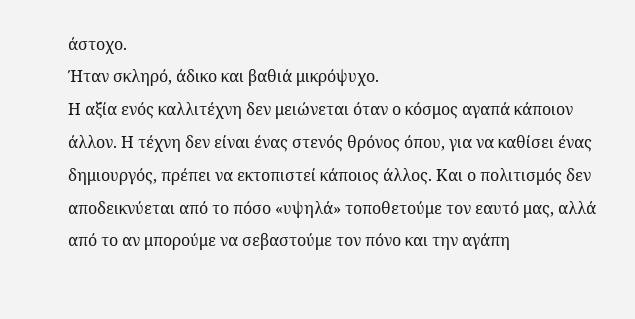άστοχο.
Ήταν σκληρό, άδικο και βαθιά μικρόψυχο.
Η αξία ενός καλλιτέχνη δεν μειώνεται όταν ο κόσμος αγαπά κάποιον άλλον. Η τέχνη δεν είναι ένας στενός θρόνος όπου, για να καθίσει ένας δημιουργός, πρέπει να εκτοπιστεί κάποιος άλλος. Και ο πολιτισμός δεν αποδεικνύεται από το πόσο «υψηλά» τοποθετούμε τον εαυτό μας, αλλά από το αν μπορούμε να σεβαστούμε τον πόνο και την αγάπη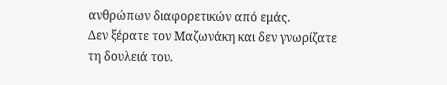ανθρώπων διαφορετικών από εμάς.
Δεν ξέρατε τον Μαζωνάκη και δεν γνωρίζατε τη δουλειά του.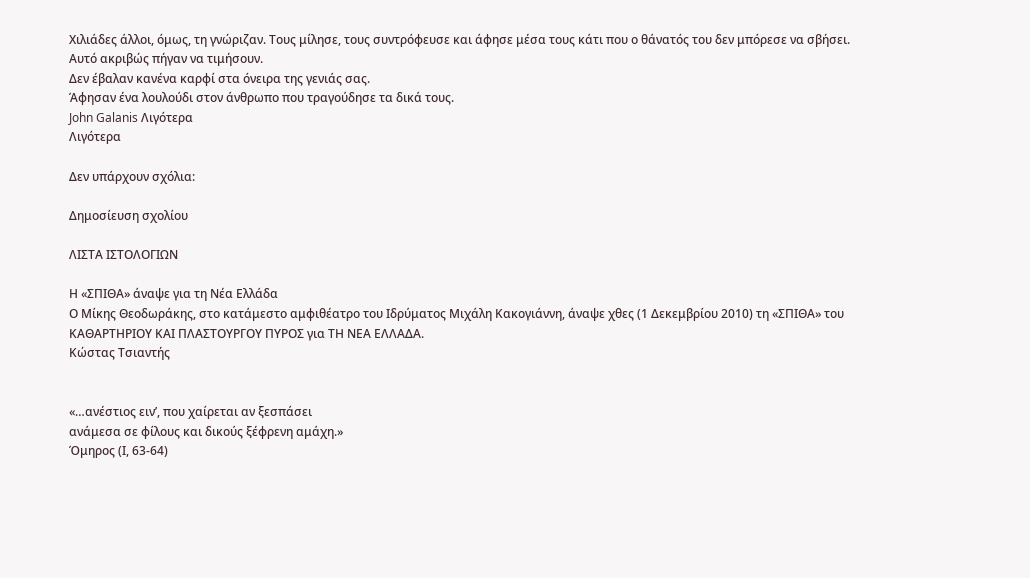Χιλιάδες άλλοι, όμως, τη γνώριζαν. Τους μίλησε, τους συντρόφευσε και άφησε μέσα τους κάτι που ο θάνατός του δεν μπόρεσε να σβήσει.
Αυτό ακριβώς πήγαν να τιμήσουν.
Δεν έβαλαν κανένα καρφί στα όνειρα της γενιάς σας.
Άφησαν ένα λουλούδι στον άνθρωπο που τραγούδησε τα δικά τους.
John Galanis Λιγότερα
Λιγότερα

Δεν υπάρχουν σχόλια:

Δημοσίευση σχολίου

ΛΙΣΤΑ ΙΣΤΟΛΟΓΙΩΝ

Η «ΣΠΙΘΑ» άναψε για τη Νέα Ελλάδα
Ο Μίκης Θεοδωράκης, στο κατάμεστο αμφιθέατρο του Ιδρύματος Μιχάλη Κακογιάννη, άναψε χθες (1 Δεκεμβρίου 2010) τη «ΣΠΙΘΑ» του ΚΑΘΑΡΤΗΡΙΟΥ ΚΑΙ ΠΛΑΣΤΟΥΡΓΟΥ ΠΥΡΟΣ για ΤΗ ΝΕΑ ΕΛΛΑΔΑ.
Κώστας Τσιαντής


«…ανέστιος ειν’, που χαίρεται αν ξεσπάσει
ανάμεσα σε φίλους και δικούς ξέφρενη αμάχη.»
Όμηρος (Ι, 63-64)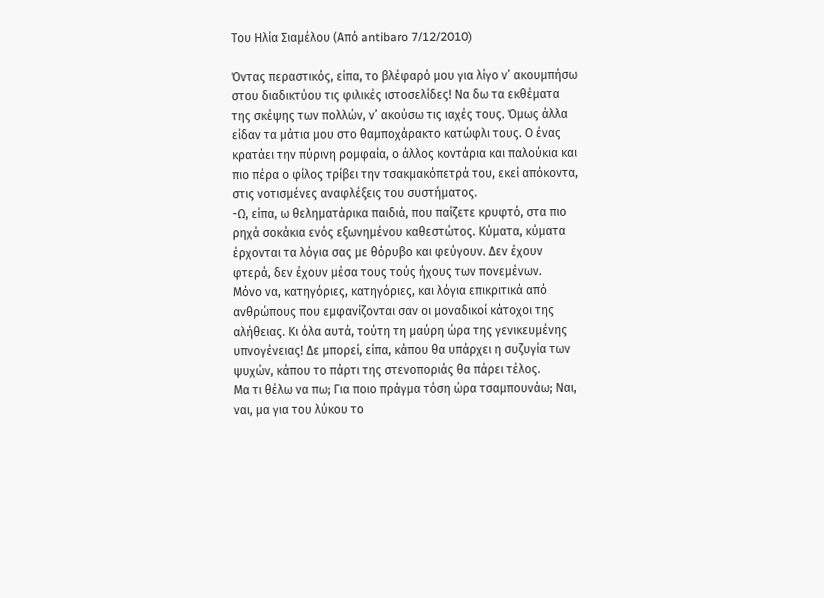Του Ηλία Σιαμέλου (Από antibaro 7/12/2010)

Όντας περαστικός, είπα, το βλέφαρό μου για λίγο ν’ ακουμπήσω στου διαδικτύου τις φιλικές ιστοσελίδες! Να δω τα εκθέματα της σκέψης των πολλών, ν’ ακούσω τις ιαχές τους. Όμως άλλα είδαν τα μάτια μου στο θαμποχάρακτο κατώφλι τους. Ο ένας κρατάει την πύρινη ρομφαία, ο άλλος κοντάρια και παλούκια και πιο πέρα ο φίλος τρίβει την τσακμακόπετρά του, εκεί απόκοντα, στις νοτισμένες αναφλέξεις του συστήματος.
-Ω, είπα, ω θεληματάρικα παιδιά, που παίζετε κρυφτό, στα πιο ρηχά σοκάκια ενός εξωνημένου καθεστώτος. Κύματα, κύματα έρχονται τα λόγια σας με θόρυβο και φεύγουν. Δεν έχουν φτερά, δεν έχουν μέσα τους τούς ήχους των πονεμένων.
Μόνο να, κατηγόριες, κατηγόριες, και λόγια επικριτικά από ανθρώπους που εμφανίζονται σαν οι μοναδικοί κάτοχοι της αλήθειας. Κι όλα αυτά, τούτη τη μαύρη ώρα της γενικευμένης υπνογένειας! Δε μπορεί, είπα, κάπου θα υπάρχει η συζυγία των ψυχών, κάπου το πάρτι της στενοποριάς θα πάρει τέλος.
Μα τι θέλω να πω; Για ποιο πράγμα τόση ώρα τσαμπουνάω; Ναι, ναι, μα για του λύκου το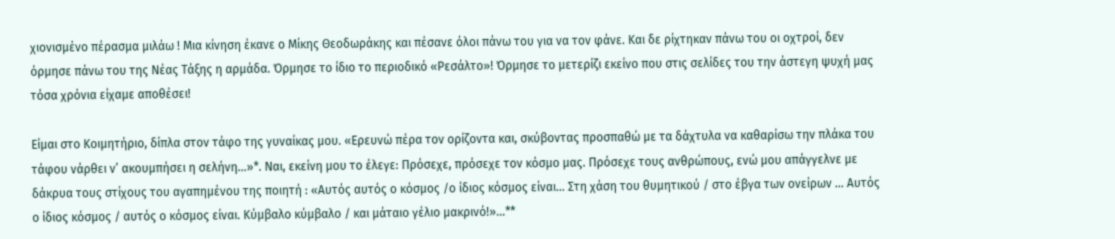χιονισμένο πέρασμα μιλάω ! Μια κίνηση έκανε ο Μίκης Θεοδωράκης και πέσανε όλοι πάνω του για να τον φάνε. Και δε ρίχτηκαν πάνω του οι οχτροί, δεν όρμησε πάνω του της Νέας Τάξης η αρμάδα. Όρμησε το ίδιο το περιοδικό «Ρεσάλτο»! Όρμησε το μετερίζι εκείνο που στις σελίδες του την άστεγη ψυχή μας τόσα χρόνια είχαμε αποθέσει!

Είμαι στο Κοιμητήριο, δίπλα στον τάφο της γυναίκας μου. «Ερευνώ πέρα τον ορίζοντα και, σκύβοντας προσπαθώ με τα δάχτυλα να καθαρίσω την πλάκα του τάφου νάρθει ν’ ακουμπήσει η σελήνη…»*. Ναι, εκείνη μου το έλεγε: Πρόσεχε, πρόσεχε τον κόσμο μας. Πρόσεχε τους ανθρώπους, ενώ μου απάγγελνε με δάκρυα τους στίχους του αγαπημένου της ποιητή : «Αυτός αυτός ο κόσμος /ο ίδιος κόσμος είναι… Στη χάση του θυμητικού / στο έβγα των ονείρων … Αυτός ο ίδιος κόσμος / αυτός ο κόσμος είναι. Κύμβαλο κύμβαλο / και μάταιο γέλιο μακρινό!»…**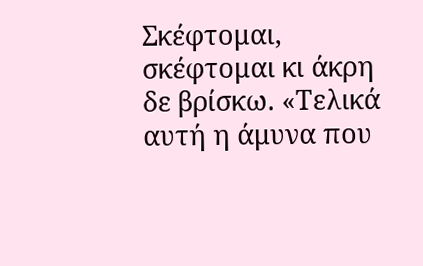Σκέφτομαι, σκέφτομαι κι άκρη δε βρίσκω. «Τελικά αυτή η άμυνα που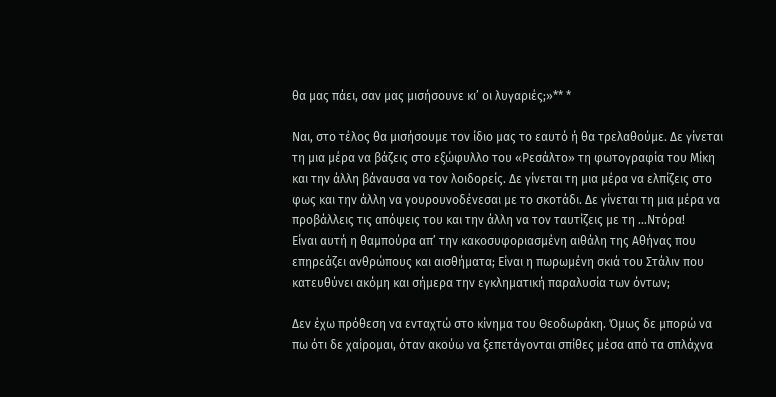θα μας πάει, σαν μας μισήσουνε κι’ οι λυγαριές;»** *

Ναι, στο τέλος θα μισήσουμε τον ίδιο μας το εαυτό ή θα τρελαθούμε. Δε γίνεται τη μια μέρα να βάζεις στο εξώφυλλο του «Ρεσάλτο» τη φωτογραφία του Μίκη και την άλλη βάναυσα να τον λοιδορείς. Δε γίνεται τη μια μέρα να ελπίζεις στο φως και την άλλη να γουρουνοδένεσαι με το σκοτάδι. Δε γίνεται τη μια μέρα να προβάλλεις τις απόψεις του και την άλλη να τον ταυτίζεις με τη …Ντόρα!
Είναι αυτή η θαμπούρα απ’ την κακοσυφοριασμένη αιθάλη της Αθήνας που επηρεάζει ανθρώπους και αισθήματα; Είναι η πωρωμένη σκιά του Στάλιν που κατευθύνει ακόμη και σήμερα την εγκληματική παραλυσία των όντων;

Δεν έχω πρόθεση να ενταχτώ στο κίνημα του Θεοδωράκη. Όμως δε μπορώ να πω ότι δε χαίρομαι, όταν ακούω να ξεπετάγονται σπίθες μέσα από τα σπλάχνα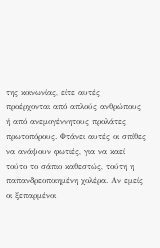της κοινωνίας, είτε αυτές προέρχονται από απλούς ανθρώπους ή από ανεμογέννητους προλάτες πρωτοπόρους. Φτάνει αυτές οι σπίθες να ανάψουν φωτιές, για να καεί τούτο το σάπιο καθεστώς, τούτη η παπανδρεοποιημένη χολέρα. Αν εμείς οι ξεπαρμένοι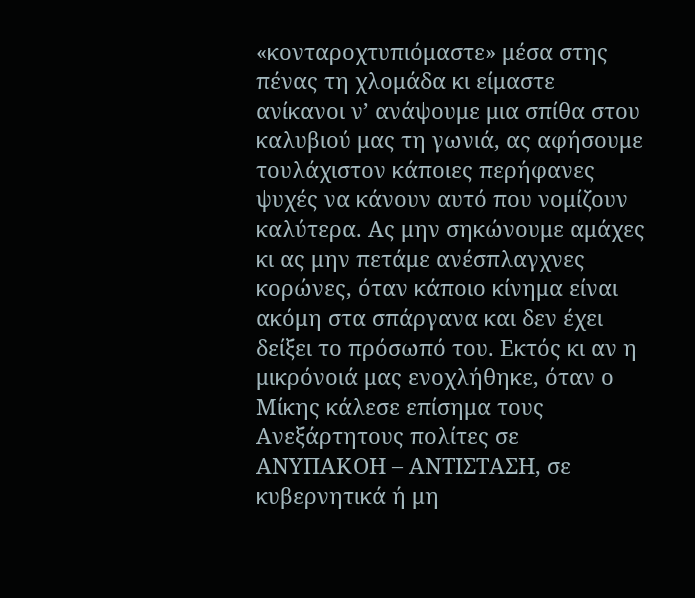«κονταροχτυπιόμαστε» μέσα στης πένας τη χλομάδα κι είμαστε ανίκανοι ν’ ανάψουμε μια σπίθα στου καλυβιού μας τη γωνιά, ας αφήσουμε τουλάχιστον κάποιες περήφανες ψυχές να κάνουν αυτό που νομίζουν καλύτερα. Ας μην σηκώνουμε αμάχες κι ας μην πετάμε ανέσπλαγχνες κορώνες, όταν κάποιο κίνημα είναι ακόμη στα σπάργανα και δεν έχει δείξει το πρόσωπό του. Εκτός κι αν η μικρόνοιά μας ενοχλήθηκε, όταν ο Μίκης κάλεσε επίσημα τους Ανεξάρτητους πολίτες σε ΑΝΥΠΑΚΟΗ – ΑΝΤΙΣΤΑΣΗ, σε κυβερνητικά ή μη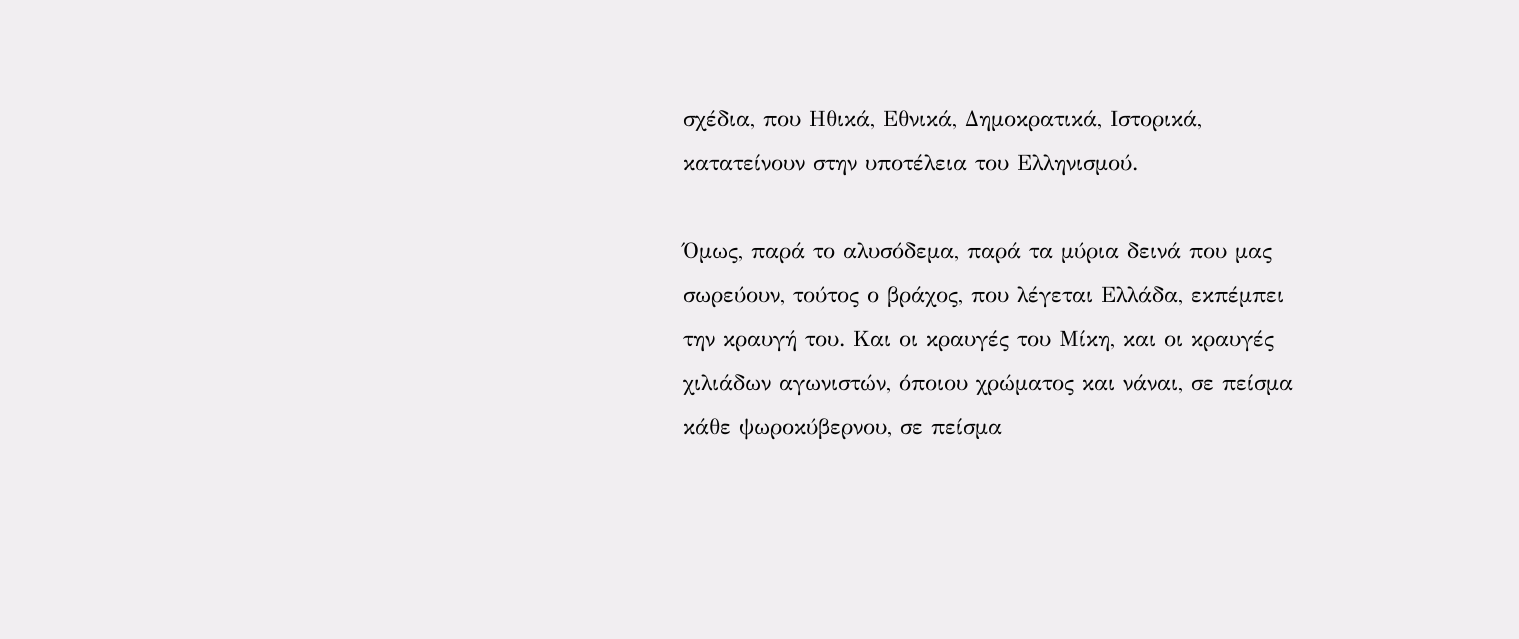σχέδια, που Ηθικά, Εθνικά, Δημοκρατικά, Ιστορικά, κατατείνουν στην υποτέλεια του Ελληνισμού.

Όμως, παρά το αλυσόδεμα, παρά τα μύρια δεινά που μας σωρεύουν, τούτος ο βράχος, που λέγεται Ελλάδα, εκπέμπει την κραυγή του. Και οι κραυγές του Μίκη, και οι κραυγές χιλιάδων αγωνιστών, όποιου χρώματος και νάναι, σε πείσμα κάθε ψωροκύβερνου, σε πείσμα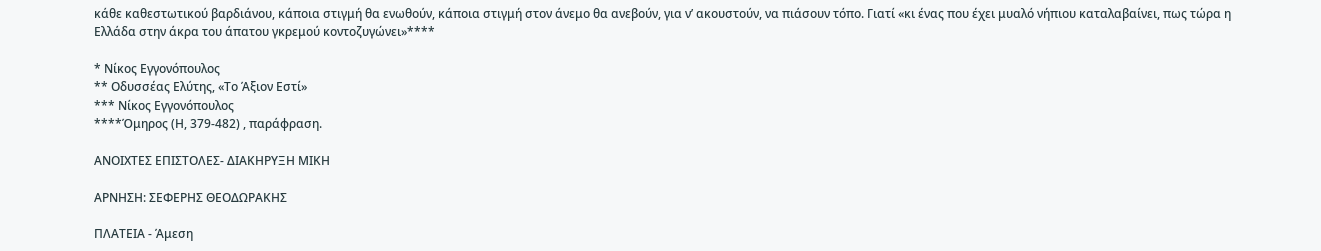κάθε καθεστωτικού βαρδιάνου, κάποια στιγμή θα ενωθούν, κάποια στιγμή στον άνεμο θα ανεβούν, για ν’ ακουστούν, να πιάσουν τόπο. Γιατί «κι ένας που έχει μυαλό νήπιου καταλαβαίνει, πως τώρα η Ελλάδα στην άκρα του άπατου γκρεμού κοντοζυγώνει»****

* Νίκος Εγγονόπουλος
** Οδυσσέας Ελύτης, «Το Άξιον Εστί»
*** Νίκος Εγγονόπουλος
****Όμηρος (Η, 379-482) , παράφραση.

ΑΝΟΙΧΤΕΣ ΕΠΙΣΤΟΛΕΣ- ΔΙΑΚΗΡΥΞΗ ΜΙΚΗ

ΑΡΝΗΣΗ: ΣΕΦΕΡΗΣ ΘΕΟΔΩΡΑΚΗΣ

ΠΛΑΤΕΙΑ - Άμεση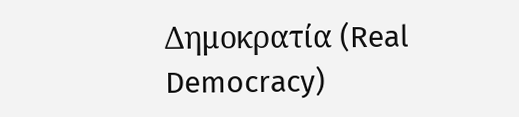Δημοκρατία (Real Democracy)